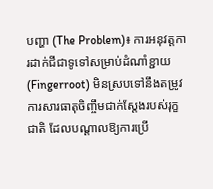បញ្ហា (The Problem)៖ ការអនុវត្តការដាក់ជីជាទូទៅសម្រាប់ដំណាំខ្ជាយ (Fingerroot) មិនស្របទៅនឹងតម្រូវការសារធាតុចិញ្ចឹមជាក់ស្តែងរបស់រុក្ខជាតិ ដែលបណ្តាលឱ្យការប្រើ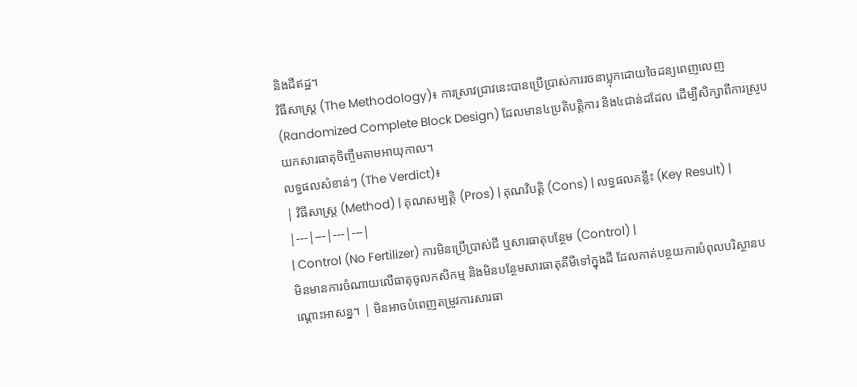និងដីឥដ្ឋ។
វិធីសាស្ត្រ (The Methodology)៖ ការស្រាវជ្រាវនេះបានប្រើប្រាស់ការរចនាប្លុកដោយចៃដន្យពេញលេញ (Randomized Complete Block Design) ដែលមាន៤ប្រតិបត្តិការ និង៤ជាន់ដដែល ដើម្បីសិក្សាពីការស្រូបយកសារធាតុចិញ្ចឹមតាមអាយុកាល។
លទ្ធផលសំខាន់ៗ (The Verdict)៖
| វិធីសាស្ត្រ (Method) | គុណសម្បត្តិ (Pros) | គុណវិបត្តិ (Cons) | លទ្ធផលគន្លឹះ (Key Result) |
|---|---|---|---|
| Control (No Fertilizer) ការមិនប្រើប្រាស់ជី ឬសារធាតុបន្ថែម (Control) |
មិនមានការចំណាយលើធាតុចូលកសិកម្ម និងមិនបន្ថែមសារធាតុគីមីទៅក្នុងដី ដែលកាត់បន្ថយការបំពុលបរិស្ថានបណ្តោះអាសន្ន។ | មិនអាចបំពេញតម្រូវការសារធា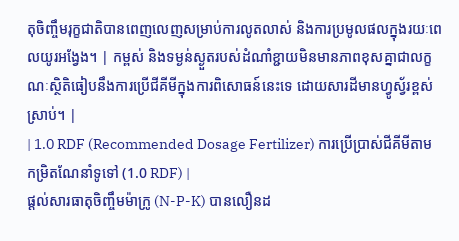តុចិញ្ចឹមរុក្ខជាតិបានពេញលេញសម្រាប់ការលូតលាស់ និងការប្រមូលផលក្នុងរយៈពេលយូរអង្វែង។ | កម្ពស់ និងទម្ងន់ស្ងួតរបស់ដំណាំខ្ជាយមិនមានភាពខុសគ្នាជាលក្ខណៈស្ថិតិធៀបនឹងការប្រើជីគីមីក្នុងការពិសោធន៍នេះទេ ដោយសារដីមានហ្វូស្វ័រខ្ពស់ស្រាប់។ |
| 1.0 RDF (Recommended Dosage Fertilizer) ការប្រើប្រាស់ជីគីមីតាមកម្រិតណែនាំទូទៅ (1.0 RDF) |
ផ្តល់សារធាតុចិញ្ចឹមម៉ាក្រូ (N-P-K) បានលឿនដ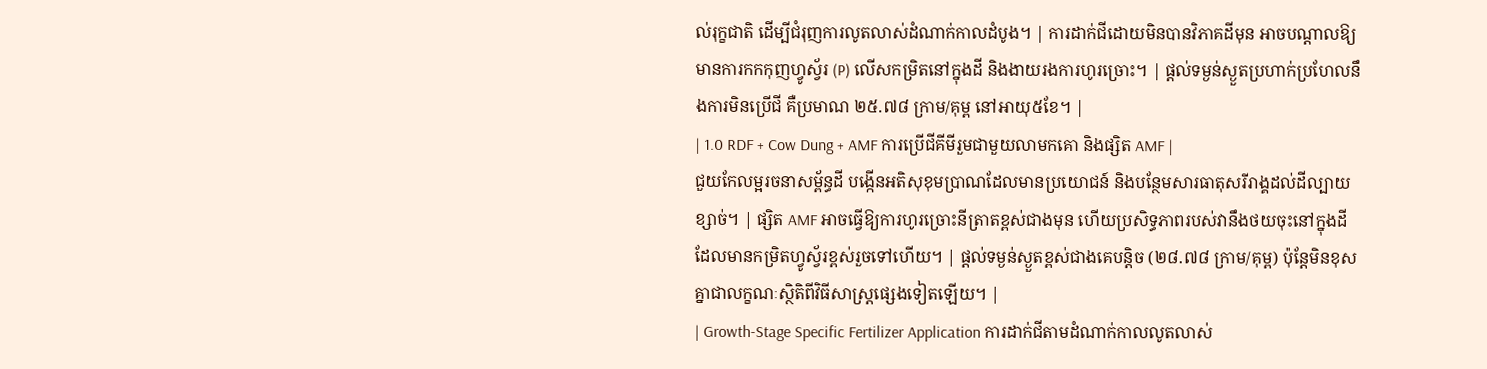ល់រុក្ខជាតិ ដើម្បីជំរុញការលូតលាស់ដំណាក់កាលដំបូង។ | ការដាក់ជីដោយមិនបានវិភាគដីមុន អាចបណ្តាលឱ្យមានការកកកុញហ្វូស្វ័រ (P) លើសកម្រិតនៅក្នុងដី និងងាយរងការហូរច្រោះ។ | ផ្តល់ទម្ងន់ស្ងួតប្រហាក់ប្រហែលនឹងការមិនប្រើជី គឺប្រមាណ ២៥.៧៨ ក្រាម/គុម្ព នៅអាយុ៥ខែ។ |
| 1.0 RDF + Cow Dung + AMF ការប្រើជីគីមីរួមជាមួយលាមកគោ និងផ្សិត AMF |
ជួយកែលម្អរចនាសម្ព័ន្ធដី បង្កើនអតិសុខុមប្រាណដែលមានប្រយោជន៍ និងបន្ថែមសារធាតុសរីរាង្គដល់ដីល្បាយខ្សាច់។ | ផ្សិត AMF អាចធ្វើឱ្យការហូរច្រោះនីត្រាតខ្ពស់ជាងមុន ហើយប្រសិទ្ធភាពរបស់វានឹងថយចុះនៅក្នុងដីដែលមានកម្រិតហ្វូស្វ័រខ្ពស់រួចទៅហើយ។ | ផ្តល់ទម្ងន់ស្ងួតខ្ពស់ជាងគេបន្តិច (២៨.៧៨ ក្រាម/គុម្ព) ប៉ុន្តែមិនខុសគ្នាជាលក្ខណៈស្ថិតិពីវិធីសាស្ត្រផ្សេងទៀតឡើយ។ |
| Growth-Stage Specific Fertilizer Application ការដាក់ជីតាមដំណាក់កាលលូតលាស់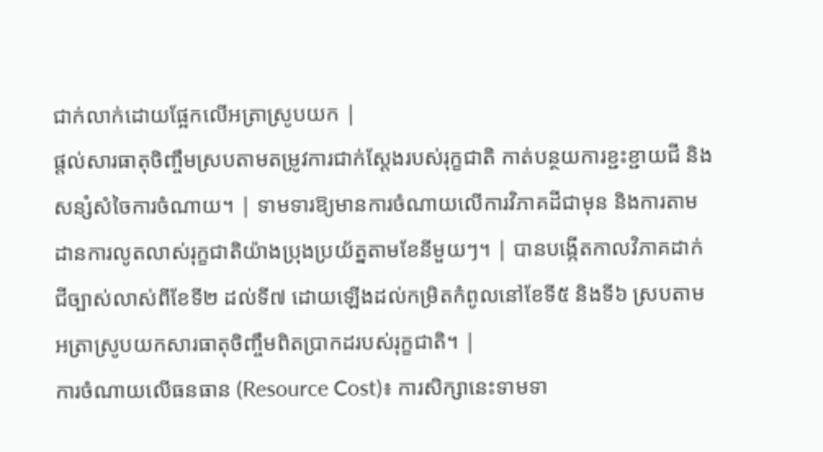ជាក់លាក់ដោយផ្អែកលើអត្រាស្រូបយក |
ផ្តល់សារធាតុចិញ្ចឹមស្របតាមតម្រូវការជាក់ស្តែងរបស់រុក្ខជាតិ កាត់បន្ថយការខ្ជះខ្ជាយជី និងសន្សំសំចៃការចំណាយ។ | ទាមទារឱ្យមានការចំណាយលើការវិភាគដីជាមុន និងការតាមដានការលូតលាស់រុក្ខជាតិយ៉ាងប្រុងប្រយ័ត្នតាមខែនីមួយៗ។ | បានបង្កើតកាលវិភាគដាក់ជីច្បាស់លាស់ពីខែទី២ ដល់ទី៧ ដោយឡើងដល់កម្រិតកំពូលនៅខែទី៥ និងទី៦ ស្របតាមអត្រាស្រូបយកសារធាតុចិញ្ចឹមពិតប្រាកដរបស់រុក្ខជាតិ។ |
ការចំណាយលើធនធាន (Resource Cost)៖ ការសិក្សានេះទាមទា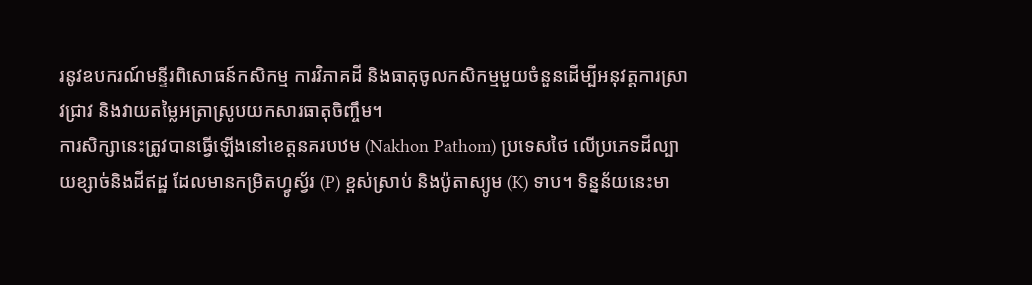រនូវឧបករណ៍មន្ទីរពិសោធន៍កសិកម្ម ការវិភាគដី និងធាតុចូលកសិកម្មមួយចំនួនដើម្បីអនុវត្តការស្រាវជ្រាវ និងវាយតម្លៃអត្រាស្រូបយកសារធាតុចិញ្ចឹម។
ការសិក្សានេះត្រូវបានធ្វើឡើងនៅខេត្តនគរបឋម (Nakhon Pathom) ប្រទេសថៃ លើប្រភេទដីល្បាយខ្សាច់និងដីឥដ្ឋ ដែលមានកម្រិតហ្វូស្វ័រ (P) ខ្ពស់ស្រាប់ និងប៉ូតាស្យូម (K) ទាប។ ទិន្នន័យនេះមា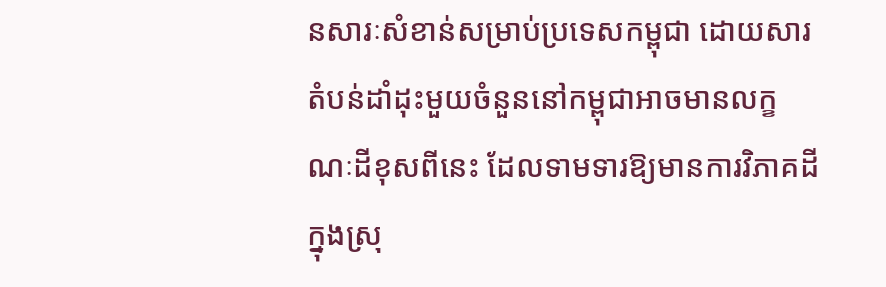នសារៈសំខាន់សម្រាប់ប្រទេសកម្ពុជា ដោយសារតំបន់ដាំដុះមួយចំនួននៅកម្ពុជាអាចមានលក្ខណៈដីខុសពីនេះ ដែលទាមទារឱ្យមានការវិភាគដីក្នុងស្រុ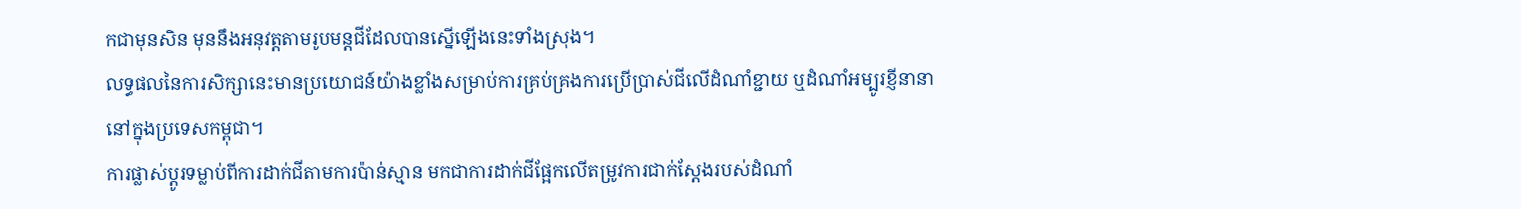កជាមុនសិន មុននឹងអនុវត្តតាមរូបមន្តជីដែលបានស្នើឡើងនេះទាំងស្រុង។
លទ្ធផលនៃការសិក្សានេះមានប្រយោជន៍យ៉ាងខ្លាំងសម្រាប់ការគ្រប់គ្រងការប្រើប្រាស់ជីលើដំណាំខ្ជាយ ឬដំណាំអម្បូរខ្ញីនានានៅក្នុងប្រទេសកម្ពុជា។
ការផ្លាស់ប្តូរទម្លាប់ពីការដាក់ជីតាមការប៉ាន់ស្មាន មកជាការដាក់ជីផ្អែកលើតម្រូវការជាក់ស្តែងរបស់ដំណាំ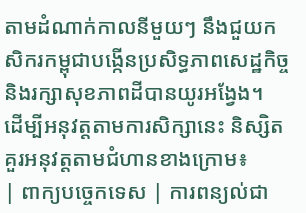តាមដំណាក់កាលនីមួយៗ នឹងជួយកសិករកម្ពុជាបង្កើនប្រសិទ្ធភាពសេដ្ឋកិច្ច និងរក្សាសុខភាពដីបានយូរអង្វែង។
ដើម្បីអនុវត្តតាមការសិក្សានេះ និស្សិតគួរអនុវត្តតាមជំហានខាងក្រោម៖
| ពាក្យបច្ចេកទេស | ការពន្យល់ជា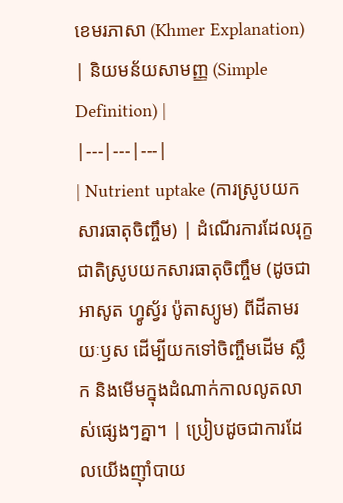ខេមរភាសា (Khmer Explanation) | និយមន័យសាមញ្ញ (Simple Definition) |
|---|---|---|
| Nutrient uptake (ការស្រូបយកសារធាតុចិញ្ចឹម) | ដំណើរការដែលរុក្ខជាតិស្រូបយកសារធាតុចិញ្ចឹម (ដូចជា អាសូត ហ្វូស្វ័រ ប៉ូតាស្យូម) ពីដីតាមរយៈឫស ដើម្បីយកទៅចិញ្ចឹមដើម ស្លឹក និងមើមក្នុងដំណាក់កាលលូតលាស់ផ្សេងៗគ្នា។ | ប្រៀបដូចជាការដែលយើងញ៉ាំបាយ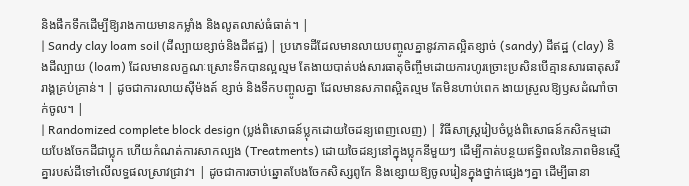និងផឹកទឹកដើម្បីឱ្យរាងកាយមានកម្លាំង និងលូតលាស់ធំធាត់។ |
| Sandy clay loam soil (ដីល្បាយខ្សាច់និងដីឥដ្ឋ) | ប្រភេទដីដែលមានលាយបញ្ចូលគ្នានូវភាគល្អិតខ្សាច់ (sandy) ដីឥដ្ឋ (clay) និងដីល្បាយ (loam) ដែលមានលក្ខណៈស្រោះទឹកបានល្អល្មម តែងាយបាត់បង់សារធាតុចិញ្ចឹមដោយការហូរច្រោះប្រសិនបើគ្មានសារធាតុសរីរាង្គគ្រប់គ្រាន់។ | ដូចជាការលាយស៊ីម៉ងត៍ ខ្សាច់ និងទឹកបញ្ចូលគ្នា ដែលមានសភាពស្អិតល្មម តែមិនហាប់ពេក ងាយស្រួលឱ្យឫសដំណាំចាក់ចូល។ |
| Randomized complete block design (ប្លង់ពិសោធន៍ប្លុកដោយចៃដន្យពេញលេញ) | វិធីសាស្ត្ររៀបចំប្លង់ពិសោធន៍កសិកម្មដោយបែងចែកដីជាប្លុក ហើយកំណត់ការសាកល្បង (Treatments) ដោយចៃដន្យនៅក្នុងប្លុកនីមួយៗ ដើម្បីកាត់បន្ថយឥទ្ធិពលនៃភាពមិនស្មើគ្នារបស់ដីទៅលើលទ្ធផលស្រាវជ្រាវ។ | ដូចជាការចាប់ឆ្នោតបែងចែកសិស្សពូកែ និងខ្សោយឱ្យចូលរៀនក្នុងថ្នាក់ផ្សេងៗគ្នា ដើម្បីធានា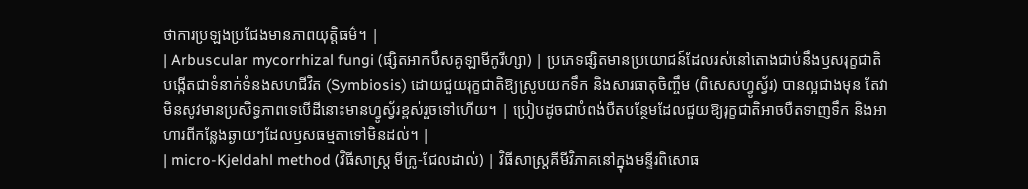ថាការប្រឡងប្រជែងមានភាពយុត្តិធម៌។ |
| Arbuscular mycorrhizal fungi (ផ្សិតអាកបឹសគូឡាមីកូរីហ្សា) | ប្រភេទផ្សិតមានប្រយោជន៍ដែលរស់នៅតោងជាប់នឹងឫសរុក្ខជាតិ បង្កើតជាទំនាក់ទំនងសហជីវិត (Symbiosis) ដោយជួយរុក្ខជាតិឱ្យស្រូបយកទឹក និងសារធាតុចិញ្ចឹម (ពិសេសហ្វូស្វ័រ) បានល្អជាងមុន តែវាមិនសូវមានប្រសិទ្ធភាពទេបើដីនោះមានហ្វូស្វ័រខ្ពស់រួចទៅហើយ។ | ប្រៀបដូចជាបំពង់បឺតបន្ថែមដែលជួយឱ្យរុក្ខជាតិអាចបឺតទាញទឹក និងអាហារពីកន្លែងឆ្ងាយៗដែលឫសធម្មតាទៅមិនដល់។ |
| micro-Kjeldahl method (វិធីសាស្ត្រ មីក្រូ-ជែលដាល់) | វិធីសាស្ត្រគីមីវិភាគនៅក្នុងមន្ទីរពិសោធ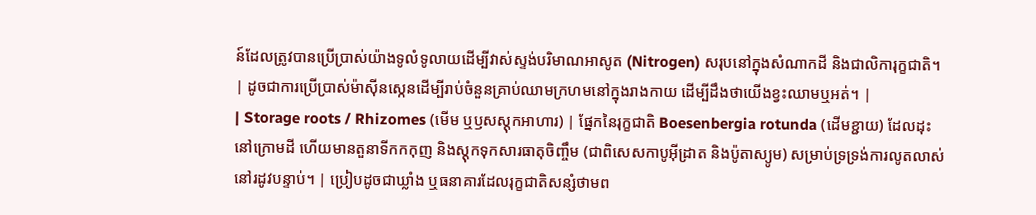ន៍ដែលត្រូវបានប្រើប្រាស់យ៉ាងទូលំទូលាយដើម្បីវាស់ស្ទង់បរិមាណអាសូត (Nitrogen) សរុបនៅក្នុងសំណាកដី និងជាលិការុក្ខជាតិ។ | ដូចជាការប្រើប្រាស់ម៉ាស៊ីនស្កេនដើម្បីរាប់ចំនួនគ្រាប់ឈាមក្រហមនៅក្នុងរាងកាយ ដើម្បីដឹងថាយើងខ្វះឈាមឬអត់។ |
| Storage roots / Rhizomes (មើម ឬឫសស្តុកអាហារ) | ផ្នែកនៃរុក្ខជាតិ Boesenbergia rotunda (ដើមខ្ជាយ) ដែលដុះនៅក្រោមដី ហើយមានតួនាទីកកកុញ និងស្តុកទុកសារធាតុចិញ្ចឹម (ជាពិសេសកាបូអ៊ីដ្រាត និងប៉ូតាស្យូម) សម្រាប់ទ្រទ្រង់ការលូតលាស់នៅរដូវបន្ទាប់។ | ប្រៀបដូចជាឃ្លាំង ឬធនាគារដែលរុក្ខជាតិសន្សំថាមព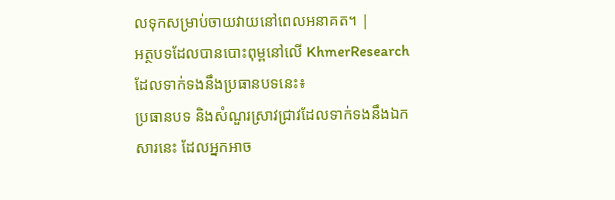លទុកសម្រាប់ចាយវាយនៅពេលអនាគត។ |
អត្ថបទដែលបានបោះពុម្ពនៅលើ KhmerResearch ដែលទាក់ទងនឹងប្រធានបទនេះ៖
ប្រធានបទ និងសំណួរស្រាវជ្រាវដែលទាក់ទងនឹងឯកសារនេះ ដែលអ្នកអាច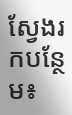ស្វែងរកបន្ថែម៖